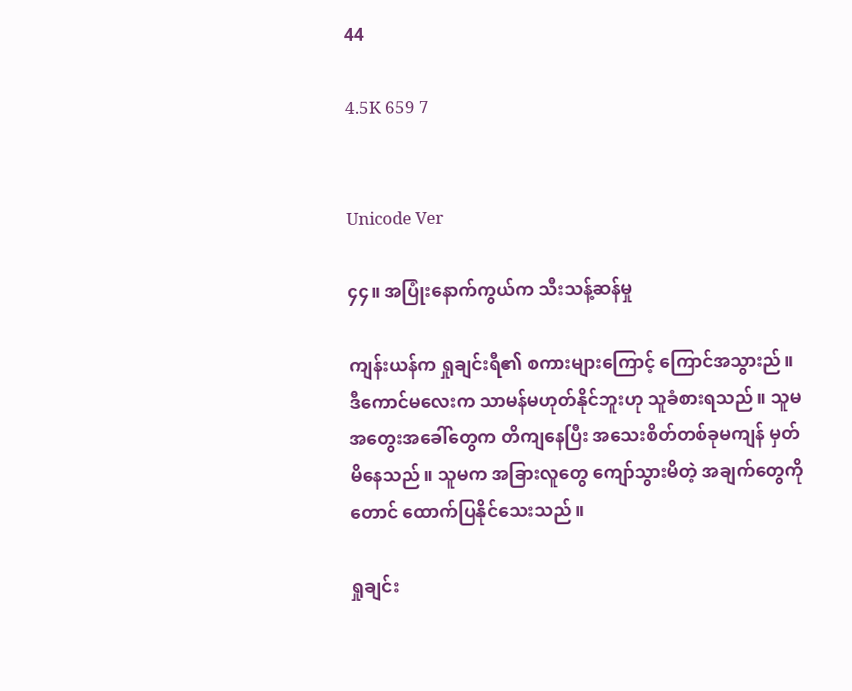44

4.5K 659 7


Unicode Ver

၄၄။ အပြုံးနောက်ကွယ်က သီးသန့်ဆန်မှု

ကျန်းယန်က ရှုချင်းရီ၏ စကားများကြောင့် ကြောင်အသွားည်။ ဒီကောင်မလေးက သာမန်မဟုတ်နိုင်ဘူးဟု သူခံစားရသည်။ သူမအတွေးအခေါ်တွေက တိကျနေပြီး အသေးစိတ်တစ်ခုမကျန် မှတ်မိနေသည်။ သူမက အခြားလူတွေ ကျော်သွားမိတဲ့ အချက်တွေကိုတောင် ထောက်ပြနိုင်သေးသည်။

ရှုချင်း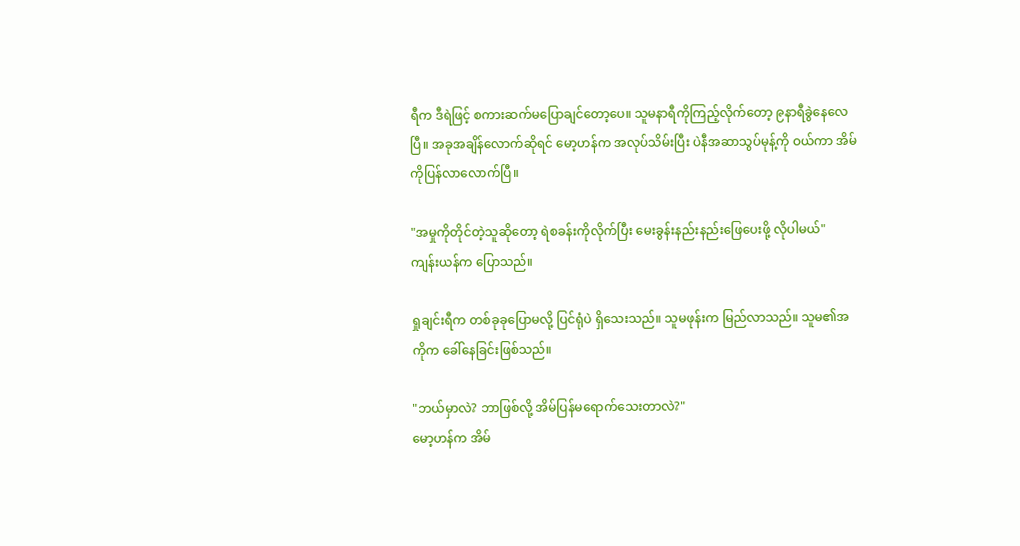ရီက ဒီရဲဖြင့် စကားဆက်မပြောချင်တော့ပေ။ သူမနာရီကိုကြည့်လိုက်တော့ ၉နာရီခွဲနေလေပြီ။ အခုအချိန်လောက်ဆိုရင် မော့ဟန်က အလုပ်သိမ်းပြီး ပဲနီအဆာသွပ်မုန့်ကို ဝယ်ကာ အိမ်ကိုပြန်လာလောက်ပြီ။

"အမှုကိုတိုင်တဲ့သူဆိုတော့ ရဲစခန်းကိုလိုက်ပြီး မေးခွန်းနည်းနည်းဖြေပေးဖို့ လိုပါမယ်"
ကျန်းယန်က ပြောသည်။

ရှုချင်းရီက တစ်ခုခုပြောမလို့ ပြင်ရုံပဲ ရှိသေးသည်။ သူမဖုန်းက မြည်လာသည်။ သူမ၏အကိုက ခေါ်နေခြင်းဖြစ်သည်။

"ဘယ်မှာလဲ? ဘာဖြစ်လို့ အိမ်ပြန်မရောက်သေးတာလဲ?"
မော့ဟန်က အိမ်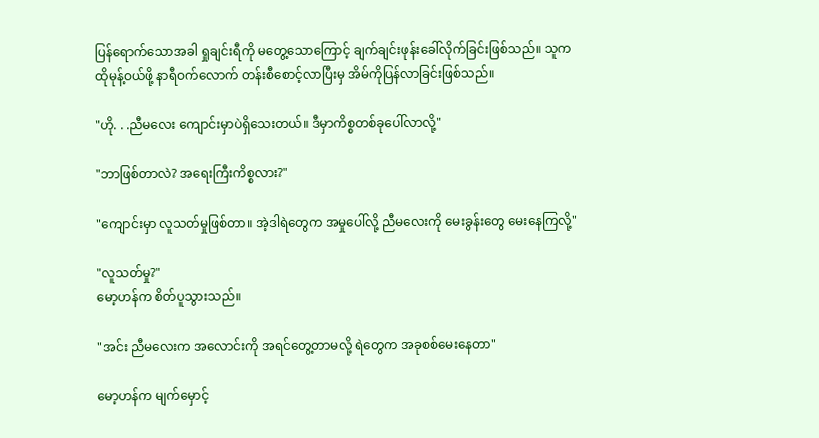ပြန်ရောက်သောအခါ ရှုချင်းရီကို မတွေ့သောကြောင့် ချက်ချင်းဖုန်းခေါ်လိုက်ခြင်းဖြစ်သည်။ သူက ထိုမုန့်ဝယ်ဖို့ နာရီဝက်လောက် တန်းစီစောင့်လာပြီးမှ အိမ်ကိုပြန်လာခြင်းဖြစ်သည်။

"ဟို. . .ညီမလေး ကျောင်းမှာပဲရှိသေးတယ်။ ဒီမှာကိစ္စတစ်ခုပေါ်လာလို့"

"ဘာဖြစ်တာလဲ? အရေးကြီးကိစ္စလား?"

"ကျောင်းမှာ လူသတ်မှုဖြစ်တာ။ အဲ့ဒါရဲတွေက အမှုပေါ်လို့ ညီမလေးကို မေးခွန်းတွေ မေးနေကြလို့"

"လူသတ်မှု?"
မော့ဟန်က စိတ်ပူသွားသည်။

"အင်း ညီမလေးက အလောင်းကို အရင်တွေ့တာမလို့ ရဲတွေက အခုစစ်မေးနေတာ"

မော့ဟန်က မျက်မှောင့်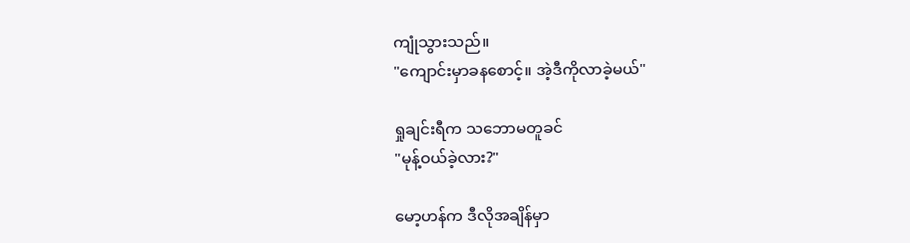ကျုံသွားသည်။
"ကျောင်းမှာခနစောင့်။ အဲ့ဒီကိုလာခဲ့မယ်"

ရှုချင်းရီက သဘောမတူခင်
"မုန့်ဝယ်ခဲ့လား?"

မော့ဟန်က ဒီလိုအချိန်မှာ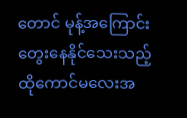တောင် မုန့်အကြောင်းတွေးနေနိုင်သေးသည့် ထိုကောင်မလေးအ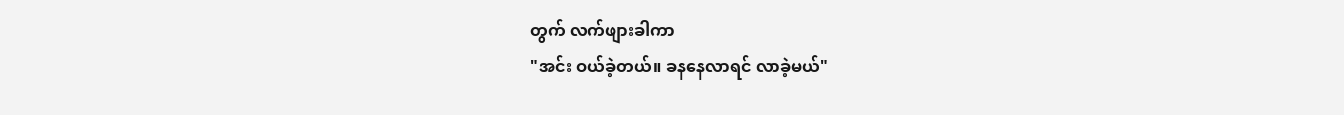တွက် လက်ဖျားခါကာ
"အင်း ဝယ်ခဲ့တယ်။ ခနနေလာရင် လာခဲ့မယ်"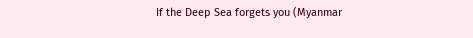If the Deep Sea forgets you (Myanmar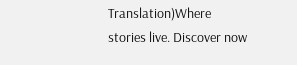Translation)Where stories live. Discover now